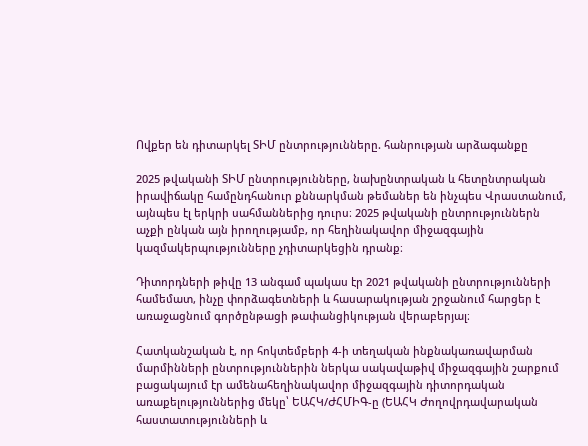Ովքեր են դիտարկել ՏԻՄ ընտրությունները. հանրության արձագանքը

2025 թվականի ՏԻՄ ընտրությունները, նախընտրական և հետընտրական իրավիճակը համընդհանուր քննարկման թեմաներ են ինչպես Վրաստանում, այնպես էլ երկրի սահմաններից դուրս։ 2025 թվականի ընտրություններն աչքի ընկան այն իրողությամբ, որ հեղինակավոր միջազգային կազմակերպությունները չդիտարկեցին դրանք։

Դիտորդների թիվը 13 անգամ պակաս էր 2021 թվականի ընտրությունների համեմատ, ինչը փորձագետների և հասարակության շրջանում հարցեր է առաջացնում գործընթացի թափանցիկության վերաբերյալ։

Հատկանշական է, որ հոկտեմբերի 4-ի տեղական ինքնակառավարման մարմինների ընտրություններին ներկա սակավաթիվ միջազգային շարքում բացակայում էր ամենահեղինակավոր միջազգային դիտորդական առաքելություններից մեկը՝ ԵԱՀԿ/ԺՀՄԻԳ-ը (ԵԱՀԿ Ժողովրդավարական հաստատությունների և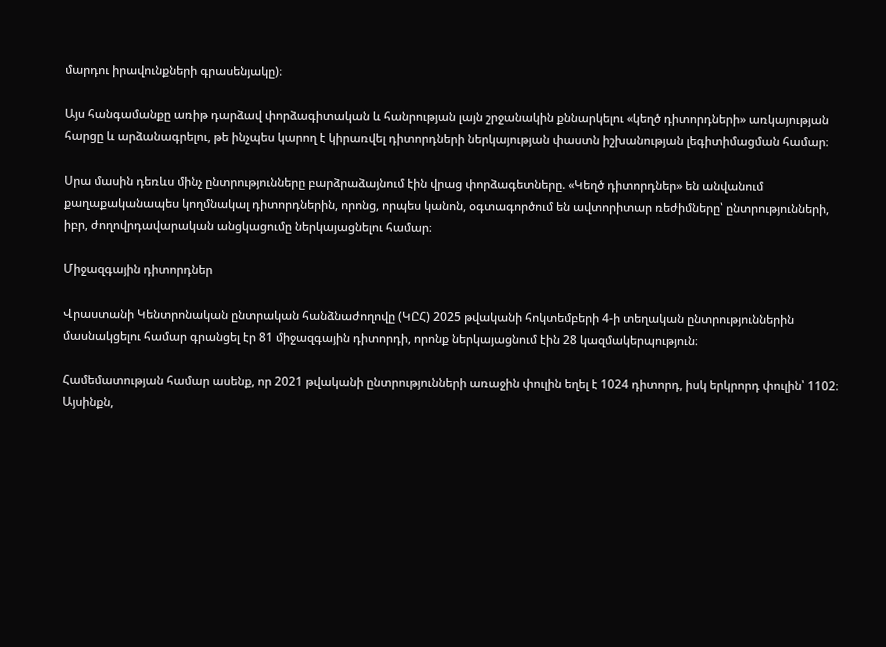մարդու իրավունքների գրասենյակը)։

Այս հանգամանքը առիթ դարձավ փորձագիտական և հանրության լայն շրջանակին քննարկելու «կեղծ դիտորդների» առկայության հարցը և արձանագրելու, թե ինչպես կարող է կիրառվել դիտորդների ներկայության փաստն իշխանության լեգիտիմացման համար։

Սրա մասին դեռևս մինչ ընտրությունները բարձրաձայնում էին վրաց փորձագետները. «Կեղծ դիտորդներ» են անվանում քաղաքականապես կողմնակալ դիտորդներին, որոնց, որպես կանոն, օգտագործում են ավտորիտար ռեժիմները՝ ընտրությունների, իբր, ժողովրդավարական անցկացումը ներկայացնելու համար։

Միջազգային դիտորդներ

Վրաստանի Կենտրոնական ընտրական հանձնաժողովը (ԿԸՀ) 2025 թվականի հոկտեմբերի 4-ի տեղական ընտրություններին մասնակցելու համար գրանցել էր 81 միջազգային դիտորդի, որոնք ներկայացնում էին 28 կազմակերպություն։

Համեմատության համար ասենք, որ 2021 թվականի ընտրությունների առաջին փուլին եղել է 1024 դիտորդ, իսկ երկրորդ փուլին՝ 1102։ Այսինքն,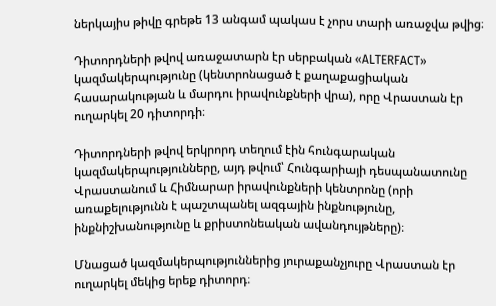ներկայիս թիվը գրեթե 13 անգամ պակաս է չորս տարի առաջվա թվից։

Դիտորդների թվով առաջատարն էր սերբական «ALTERFACT» կազմակերպությունը (կենտրոնացած է քաղաքացիական հասարակության և մարդու իրավունքների վրա), որը Վրաստան էր ուղարկել 20 դիտորդի։

Դիտորդների թվով երկրորդ տեղում էին հունգարական կազմակերպությունները, այդ թվում՝ Հունգարիայի դեսպանատունը Վրաստանում և Հիմնարար իրավունքների կենտրոնը (որի առաքելությունն է պաշտպանել ազգային ինքնությունը, ինքնիշխանությունը և քրիստոնեական ավանդույթները)։

Մնացած կազմակերպություններից յուրաքանչյուրը Վրաստան էր ուղարկել մեկից երեք դիտորդ։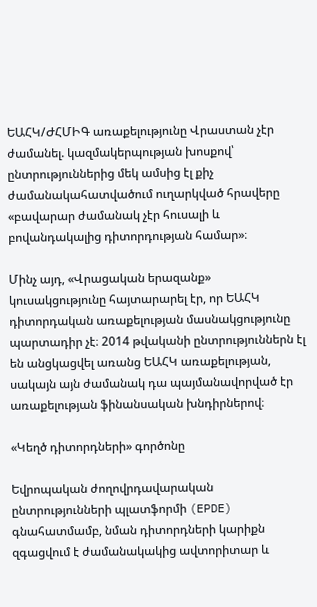ԵԱՀԿ/ԺՀՄԻԳ առաքելությունը Վրաստան չէր ժամանել. կազմակերպության խոսքով՝ ընտրություններից մեկ ամսից էլ քիչ ժամանակահատվածում ուղարկված հրավերը «բավարար ժամանակ չէր հուսալի և բովանդակալից դիտորդության համար»։

Մինչ այդ, «Վրացական երազանք» կուսակցությունը հայտարարել էր, որ ԵԱՀԿ դիտորդական առաքելության մասնակցությունը պարտադիր չէ։ 2014 թվականի ընտրություններն էլ են անցկացվել առանց ԵԱՀԿ առաքելության, սակայն այն ժամանակ դա պայմանավորված էր առաքելության ֆինանսական խնդիրներով։

«Կեղծ դիտորդների» գործոնը

Եվրոպական ժողովրդավարական ընտրությունների պլատֆորմի (EPDE) գնահատմամբ, նման դիտորդների կարիքն զգացվում է ժամանակակից ավտորիտար և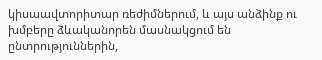կիսաավտորիտար ռեժիմներում, և այս անձինք ու խմբերը ձևականորեն մասնակցում են ընտրություններին,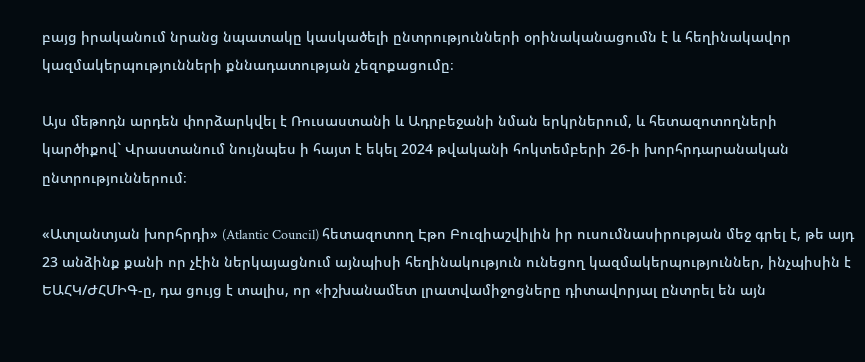բայց իրականում նրանց նպատակը կասկածելի ընտրությունների օրինականացումն է և հեղինակավոր կազմակերպությունների քննադատության չեզոքացումը։

Այս մեթոդն արդեն փորձարկվել է Ռուսաստանի և Ադրբեջանի նման երկրներում, և հետազոտողների կարծիքով` Վրաստանում նույնպես ի հայտ է եկել 2024 թվականի հոկտեմբերի 26-ի խորհրդարանական ընտրություններում։

«Ատլանտյան խորհրդի» (Atlantic Council) հետազոտող Էթո Բուզիաշվիլին իր ուսումնասիրության մեջ գրել է, թե այդ 23 անձինք քանի որ չէին ներկայացնում այնպիսի հեղինակություն ունեցող կազմակերպություններ, ինչպիսին է ԵԱՀԿ/ԺՀՄԻԳ-ը, դա ցույց է տալիս, որ «իշխանամետ լրատվամիջոցները դիտավորյալ ընտրել են այն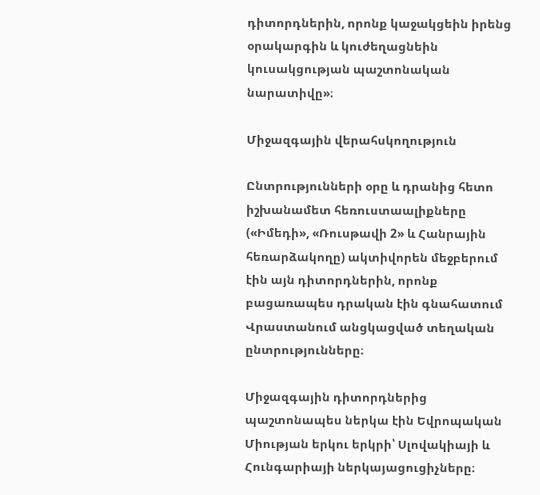դիտորդներին, որոնք կաջակցեին իրենց օրակարգին և կուժեղացնեին կուսակցության պաշտոնական նարատիվը»։

Միջազգային վերահսկողություն

Ընտրությունների օրը և դրանից հետո իշխանամետ հեռուստաալիքները («Իմեդի», «Ռուսթավի 2» և Հանրային հեռարձակողը) ակտիվորեն մեջբերում էին այն դիտորդներին, որոնք բացառապես դրական էին գնահատում Վրաստանում անցկացված տեղական ընտրությունները։

Միջազգային դիտորդներից պաշտոնապես ներկա էին Եվրոպական Միության երկու երկրի՝ Սլովակիայի և Հունգարիայի ներկայացուցիչները։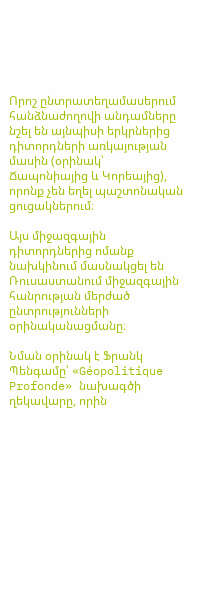Որոշ ընտրատեղամասերում հանձնաժողովի անդամները նշել են այնպիսի երկրներից դիտորդների առկայության մասին (օրինակ՝ Ճապոնիայից և Կորեայից), որոնք չեն եղել պաշտոնական ցուցակներում։

Այս միջազգային դիտորդներից ոմանք նախկինում մասնակցել են Ռուսաստանում միջազգային հանրության մերժած ընտրությունների օրինականացմանը։

Նման օրինակ է Ֆրանկ Պենգամը՝ «Géopolitique Profonde» նախագծի ղեկավարը, որին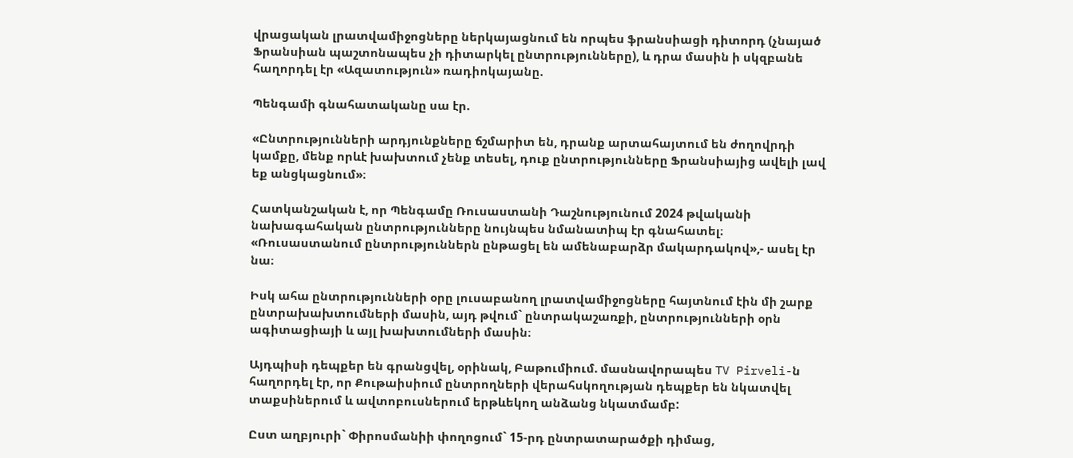վրացական լրատվամիջոցները ներկայացնում են որպես ֆրանսիացի դիտորդ (չնայած Ֆրանսիան պաշտոնապես չի դիտարկել ընտրությունները), և դրա մասին ի սկզբանե հաղորդել էր «Ազատություն» ռադիոկայանը.

Պենգամի գնահատականը սա էր.

«Ընտրությունների արդյունքները ճշմարիտ են, դրանք արտահայտում են ժողովրդի կամքը, մենք որևէ խախտում չենք տեսել, դուք ընտրությունները Ֆրանսիայից ավելի լավ եք անցկացնում»։

Հատկանշական է, որ Պենգամը Ռուսաստանի Դաշնությունում 2024 թվականի նախագահական ընտրությունները նույնպես նմանատիպ էր գնահատել։
«Ռուսաստանում ընտրություններն ընթացել են ամենաբարձր մակարդակով»,- ասել էր նա։

Իսկ ահա ընտրությունների օրը լուսաբանող լրատվամիջոցները հայտնում էին մի շարք ընտրախախտումների մասին, այդ թվում` ընտրակաշառքի, ընտրությունների օրն ագիտացիայի և այլ խախտումների մասին։

Այդպիսի դեպքեր են գրանցվել, օրինակ, Բաթումիում. մասնավորապես TV Pirveli-ն հաղորդել էր, որ Քութաիսիում ընտրողների վերահսկողության դեպքեր են նկատվել տաքսիներում և ավտոբուսներում երթևեկող անձանց նկատմամբ:

Ըստ աղբյուրի` Փիրոսմանիի փողոցում` 15-րդ ընտրատարածքի դիմաց,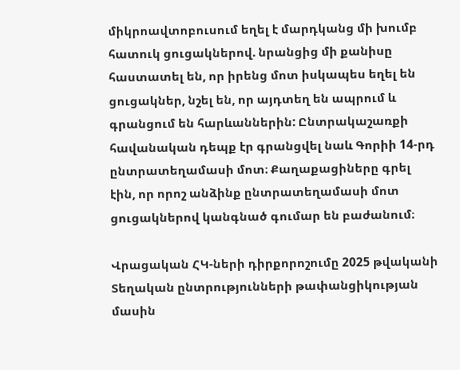միկրոավտոբուսում եղել է մարդկանց մի խումբ հատուկ ցուցակներով. նրանցից մի քանիսը հաստատել են, որ իրենց մոտ իսկապես եղել են ցուցակներ, նշել են, որ այդտեղ են ապրում և գրանցում են հարևաններին: Ընտրակաշառքի հավանական դեպք էր գրանցվել նաև Գորիի 14-րդ ընտրատեղամասի մոտ։ Քաղաքացիները գրել էին, որ որոշ անձինք ընտրատեղամասի մոտ ցուցակներով կանգնած գումար են բաժանում։

Վրացական ՀԿ-ների դիրքորոշումը 2025 թվականի Տեղական ընտրությունների թափանցիկության մասին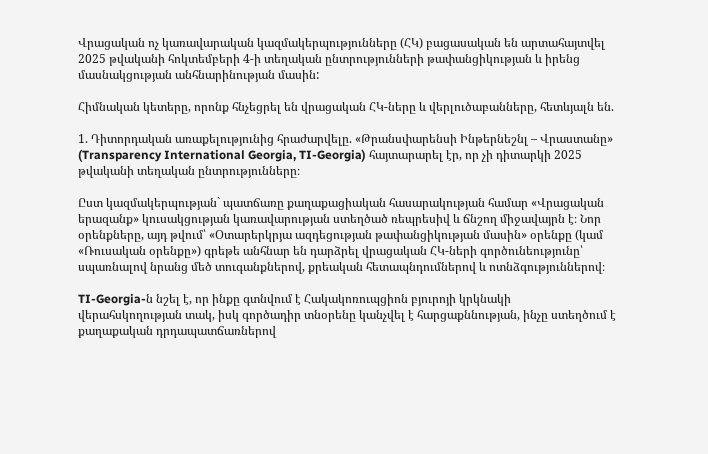Վրացական ոչ կառավարական կազմակերպությունները (ՀԿ) բացասական են արտահայտվել 2025 թվականի հոկտեմբերի 4-ի տեղական ընտրությունների թափանցիկության և իրենց մասնակցության անհնարինության մասին:

Հիմնական կետերը, որոնք հնչեցրել են վրացական ՀԿ-ները և վերլուծաբանները, հետևյալն են.

1. Դիտորդական առաքելությունից հրաժարվելը. «Թրանսփարենսի Ինթերնեշնլ – Վրաստանը» (Transparency International Georgia, TI-Georgia) հայտարարել էր, որ չի դիտարկի 2025 թվականի տեղական ընտրությունները։

Ըստ կազմակերպության` պատճառը քաղաքացիական հասարակության համար «Վրացական երազանք» կուսակցության կառավարության ստեղծած ռեպրեսիվ և ճնշող միջավայրն է։ Նոր օրենքները, այդ թվում՝ «Օտարերկրյա ազդեցության թափանցիկության մասին» օրենքը (կամ «Ռուսական օրենքը») գրեթե անհնար են դարձրել վրացական ՀԿ-ների գործունեությունը՝ սպառնալով նրանց մեծ տուգանքներով, քրեական հետապնդումներով և ոտնձգություններով։

TI-Georgia-ն նշել է, որ ինքը գտնվում է Հակակոռուպցիոն բյուրոյի կրկնակի վերահսկողության տակ, իսկ գործադիր տնօրենը կանչվել է հարցաքննության, ինչը ստեղծում է քաղաքական դրդապատճառներով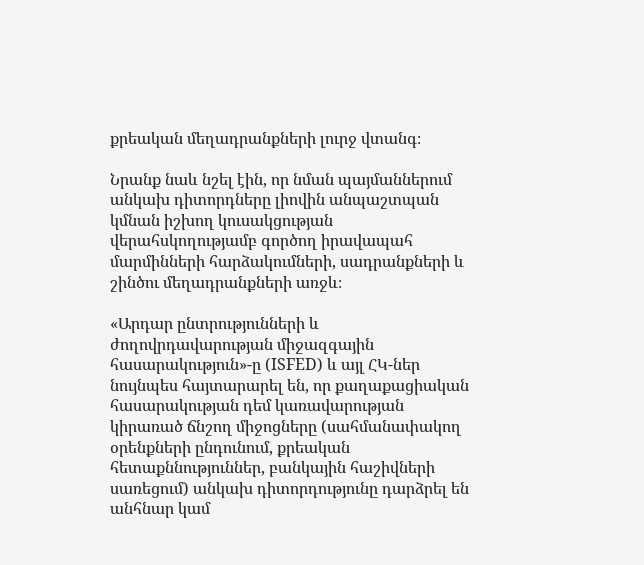քրեական մեղադրանքների լուրջ վտանգ։

Նրանք նաև նշել էին, որ նման պայմաններում անկախ դիտորդները լիովին անպաշտպան կմնան իշխող կուսակցության վերահսկողությամբ գործող իրավապահ մարմինների հարձակումների, սադրանքների և շինծու մեղադրանքների առջև։

«Արդար ընտրությունների և ժողովրդավարության միջազգային հասարակություն»-ը (ISFED) և այլ ՀԿ-ներ նույնպես հայտարարել են, որ քաղաքացիական հասարակության դեմ կառավարության կիրառած ճնշող միջոցները (սահմանափակող օրենքների ընդունում, քրեական հետաքննություններ, բանկային հաշիվների սառեցում) անկախ դիտորդությունը դարձրել են անհնար կամ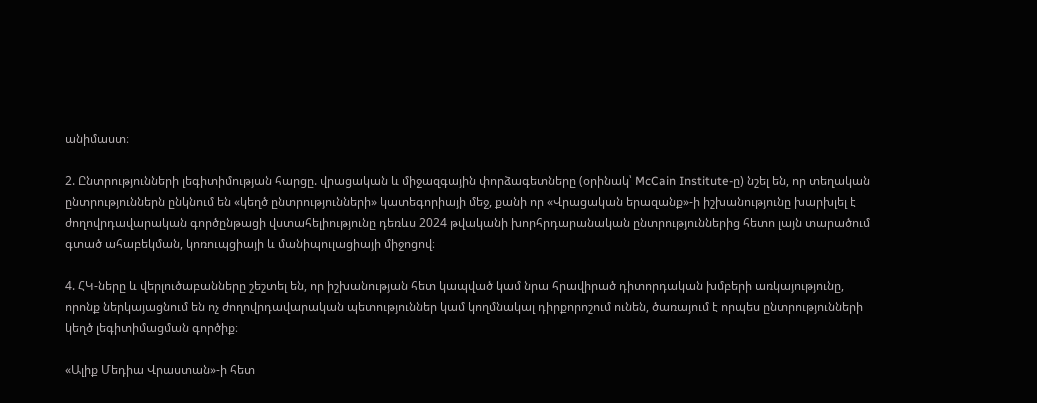անիմաստ։

2. Ընտրությունների լեգիտիմության հարցը. վրացական և միջազգային փորձագետները (օրինակ՝ McCain Institute-ը) նշել են, որ տեղական ընտրություններն ընկնում են «կեղծ ընտրությունների» կատեգորիայի մեջ, քանի որ «Վրացական երազանք»-ի իշխանությունը խարխլել է ժողովրդավարական գործընթացի վստահելիությունը դեռևս 2024 թվականի խորհրդարանական ընտրություններից հետո լայն տարածում գտած ահաբեկման, կոռուպցիայի և մանիպուլացիայի միջոցով։

4. ՀԿ-ները և վերլուծաբանները շեշտել են, որ իշխանության հետ կապված կամ նրա հրավիրած դիտորդական խմբերի առկայությունը, որոնք ներկայացնում են ոչ ժողովրդավարական պետություններ կամ կողմնակալ դիրքորոշում ունեն, ծառայում է որպես ընտրությունների կեղծ լեգիտիմացման գործիք։

«Ալիք Մեդիա Վրաստան»-ի հետ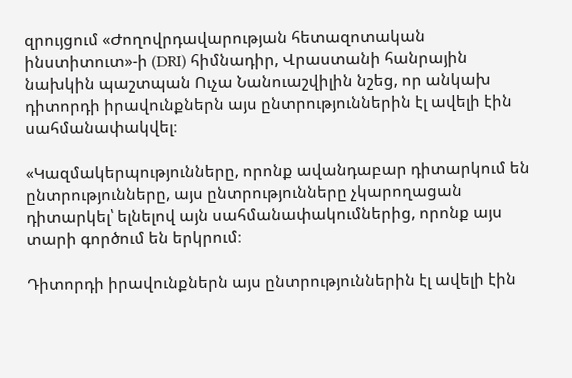զրույցում «Ժողովրդավարության հետազոտական ինստիտուտ»-ի (DRI) հիմնադիր, Վրաստանի հանրային նախկին պաշտպան Ուչա Նանուաշվիլին նշեց, որ անկախ դիտորդի իրավունքներն այս ընտրություններին էլ ավելի էին սահմանափակվել։

«Կազմակերպությունները, որոնք ավանդաբար դիտարկում են ընտրությունները, այս ընտրությունները չկարողացան դիտարկել՝ ելնելով այն սահմանափակումներից, որոնք այս տարի գործում են երկրում։

Դիտորդի իրավունքներն այս ընտրություններին էլ ավելի էին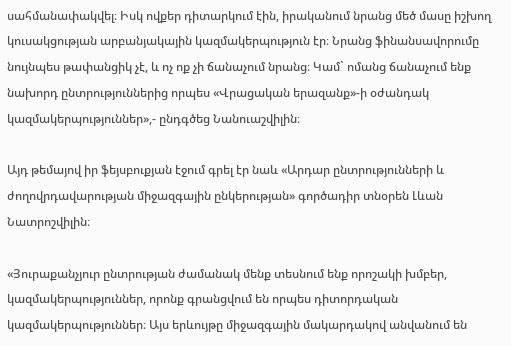սահմանափակվել։ Իսկ ովքեր դիտարկում էին, իրականում նրանց մեծ մասը իշխող կուսակցության արբանյակային կազմակերպություն էր։ Նրանց ֆինանսավորումը նույնպես թափանցիկ չէ, և ոչ ոք չի ճանաչում նրանց։ Կամ` ոմանց ճանաչում ենք նախորդ ընտրություններից որպես «Վրացական երազանք»-ի օժանդակ կազմակերպություններ»,- ընդգծեց Նանուաշվիլին։

Այդ թեմայով իր ֆեյսբուքյան էջում գրել էր նաև «Արդար ընտրությունների և ժողովրդավարության միջազգային ընկերության» գործադիր տնօրեն Լևան Նատրոշվիլին։

«Յուրաքանչյուր ընտրության ժամանակ մենք տեսնում ենք որոշակի խմբեր, կազմակերպություններ, որոնք գրանցվում են որպես դիտորդական կազմակերպություններ։ Այս երևույթը միջազգային մակարդակով անվանում են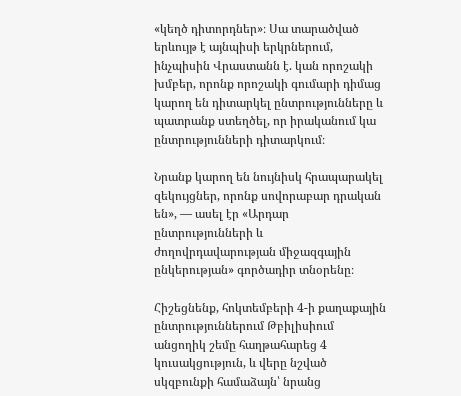«կեղծ դիտորդներ»։ Սա տարածված երևույթ է այնպիսի երկրներում, ինչպիսին Վրաստանն է. կան որոշակի խմբեր, որոնք որոշակի գումարի դիմաց կարող են դիտարկել ընտրությունները և պատրանք ստեղծել, որ իրականում կա ընտրությունների դիտարկում։

Նրանք կարող են նույնիսկ հրապարակել զեկույցներ, որոնք սովորաբար դրական են», — ասել էր «Արդար ընտրությունների և ժողովրդավարության միջազգային ընկերության» գործադիր տնօրենը։

Հիշեցնենք, հոկտեմբերի 4-ի քաղաքային ընտրություններում Թբիլիսիում անցողիկ շեմը հաղթահարեց 4 կուսակցություն, և վերը նշված սկզբունքի համաձայն՝ նրանց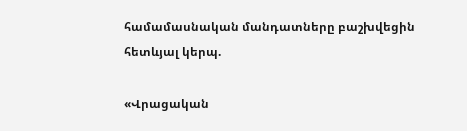համամասնական մանդատները բաշխվեցին հետևյալ կերպ.

«Վրացական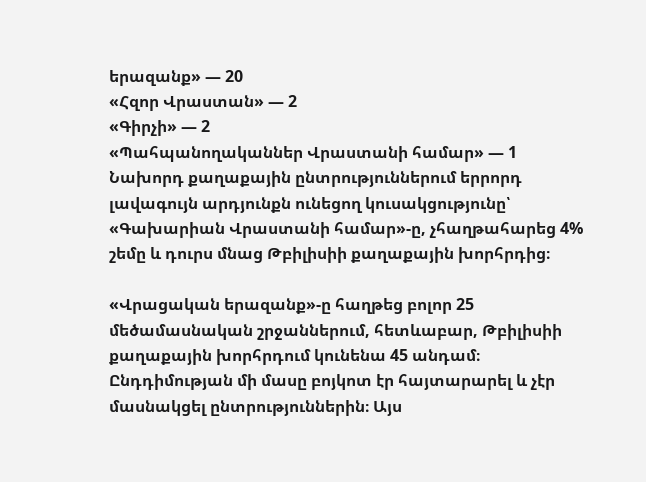երազանք» — 20
«Հզոր Վրաստան» — 2
«Գիրչի» — 2
«Պահպանողականներ Վրաստանի համար» — 1
Նախորդ քաղաքային ընտրություններում երրորդ լավագույն արդյունքն ունեցող կուսակցությունը՝ «Գախարիան Վրաստանի համար»-ը, չհաղթահարեց 4% շեմը և դուրս մնաց Թբիլիսիի քաղաքային խորհրդից։

«Վրացական երազանք»-ը հաղթեց բոլոր 25 մեծամասնական շրջաններում, հետևաբար, Թբիլիսիի քաղաքային խորհրդում կունենա 45 անդամ։ Ընդդիմության մի մասը բոյկոտ էր հայտարարել և չէր մասնակցել ընտրություններին։ Այս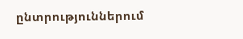ընտրություններում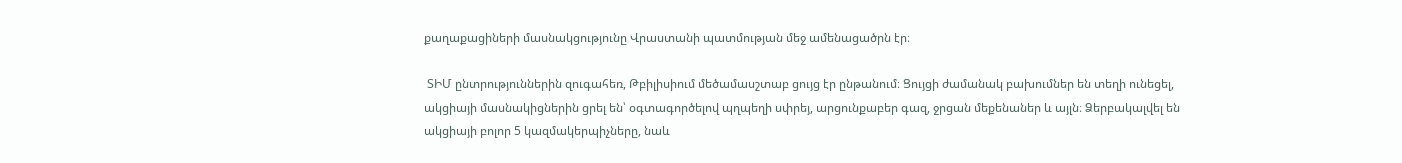քաղաքացիների մասնակցությունը Վրաստանի պատմության մեջ ամենացածրն էր։

 ՏԻՄ ընտրություններին զուգահեռ, Թբիլիսիում մեծամասշտաբ ցույց էր ընթանում։ Ցույցի ժամանակ բախումներ են տեղի ունեցել, ակցիայի մասնակիցներին ցրել են՝ օգտագործելով պղպեղի սփրեյ, արցունքաբեր գազ, ջրցան մեքենաներ և այլն։ Ձերբակալվել են ակցիայի բոլոր 5 կազմակերպիչները, նաև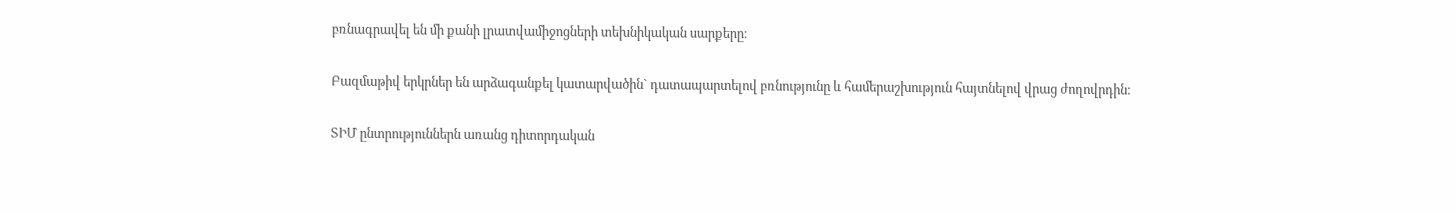բռնագրավել են մի քանի լրատվամիջոցների տեխնիկական սարքերը։

Բազմաթիվ երկրներ են արձագանքել կատարվածին` դատապարտելով բռնությունը և համերաշխություն հայտնելով վրաց ժողովրդին։

ՏԻՄ ընտրություններն առանց դիտորդական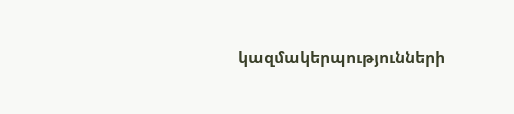կազմակերպությունների